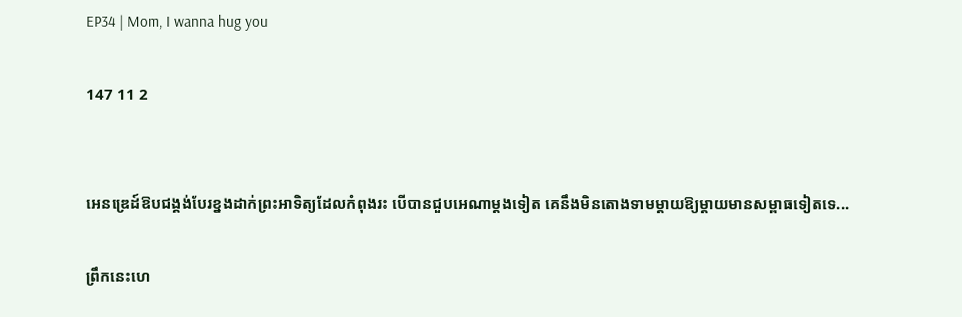EP34 | Mom, I wanna hug you

147 11 2


អេនឌ្រេដ៍ឱបជង្គង់បែរខ្នងដាក់ព្រះអាទិត្យដែលកំពុងរះ បើបានជួបអេណាម្ដងទៀត គេនឹងមិនតោងទាមម្ដាយឱ្យម្ដាយមានសម្ពាធទៀតទេ...

ព្រឹកនេះហេ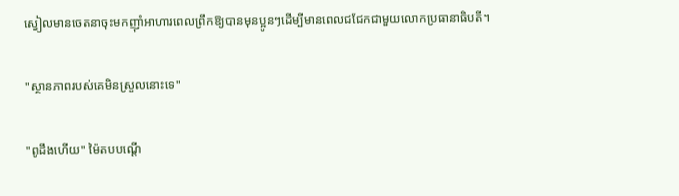ស្វៀលមានចេតនាចុះមកញ៉ាំអាហារពេលព្រឹកឱ្យបានមុនប្អូនៗដើម្បីមានពេលជជែកជាមួយលោកប្រធានាធិបតី។

"ស្ថានភាពរបស់គេមិនស្រួលនោះទេ"

"ពូដឹងហើយ" ម៉ៃតបបណ្ដើ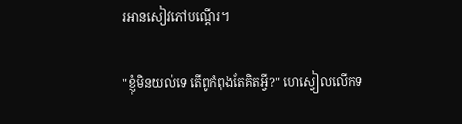រអានសៀវភៅបណ្ដើរ។

"ខ្ញុំមិនយល់ទេ តើពូកំពុងតែគិតអ្វី?" ហេស្វៀលលើកទ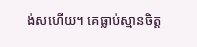ង់សហើយ។ គេធ្លាប់ស្មានចិត្ត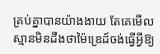គ្រប់គ្នាបានយ៉ាងងាយ តែគេមើលស្មានមិនដឹងថាម៉ៃឌ្រេដ៍ចង់ធ្វើអ្វីឱ្យ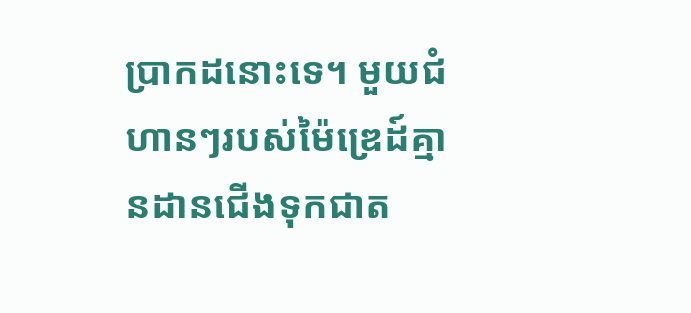ប្រាកដនោះទេ។ មួយជំហានៗរបស់ម៉ៃឌ្រេដ៍គ្មានដានជើងទុកជាត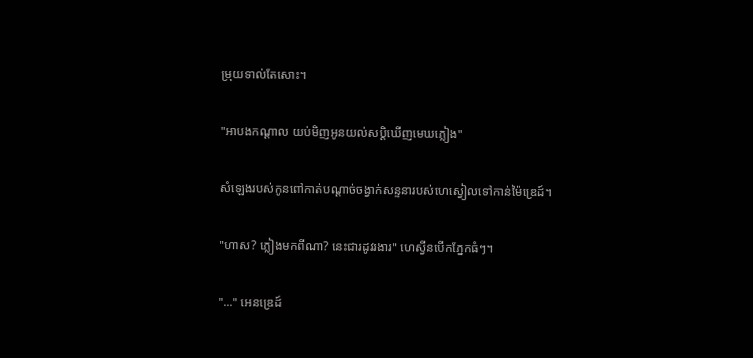ម្រុយទាល់តែសោះ។

"អាបងកណ្ដាល យប់មិញអូនយល់សប្ដិឃើញមេឃភ្លៀង"

សំឡេងរបស់កូនពៅកាត់បណ្ដាច់ចង្វាក់សន្ទនារបស់ហេស្វៀលទៅកាន់ម៉ៃឌ្រេដ៍។

"ហាស? ភ្លៀងមកពីណា? នេះជារដូវរងារ" ហេស្វីនបើកភ្នែកធំៗ។

"..." អេនឌ្រេដ៍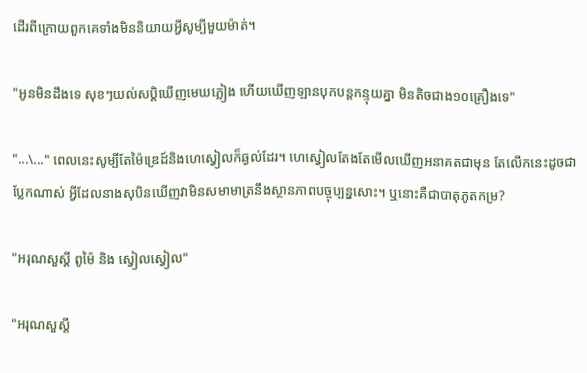ដើរពីក្រោយពួកគេទាំងមិននិយាយអ្វីសូម្បីមួយម៉ាត់។

"អូនមិនដឹងទេ សុខៗយល់សប្ដិឃើញមេឃភ្លៀង ហើយឃើញឡានបុកបន្តកន្ទុយគ្នា មិនតិចជាង១០គ្រឿងទេ"

"...\..." ពេលនេះសូម្បីតែម៉ៃឌ្រេដ៍និងហេស្វៀលក៏ឆ្ងល់ដែរ។ ហេស្វៀលតែងតែមើលឃើញអនាគតជាមុន តែលើកនេះដូចជាប្លែកណាស់ អ្វីដែលនាងសុបិនឃើញវាមិនសមាមាត្រនឹងស្ថានភាពបច្ចុប្បន្នសោះ។ ឬនោះគឺជាបាតុភូតកម្រ?

"អរុណសួស្ដី ពូម៉ៃ និង ស្វៀលស្វៀល"

"អរុណសួស្ដី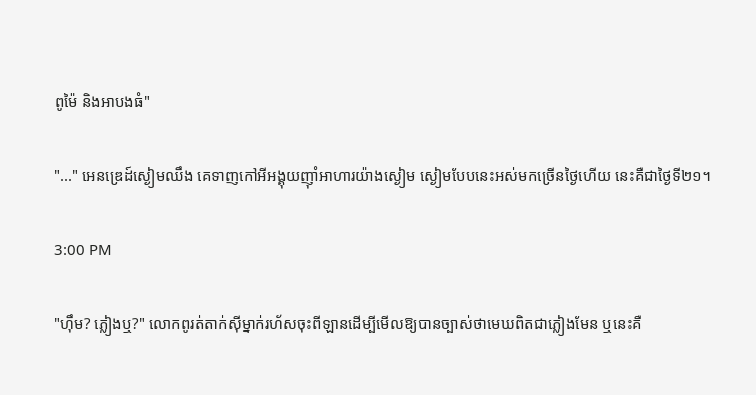ពូម៉ៃ និងអាបងធំ"

"..." អេនឌ្រេដ៍ស្ងៀមឈឹង គេទាញកៅអីអង្គុយញ៉ាំអាហារយ៉ាងស្ងៀម ស្ងៀមបែបនេះអស់មកច្រើនថ្ងៃហើយ នេះគឺជាថ្ងៃទី២១។

3:00 PM

"ហ៊ឹម? ភ្លៀងឬ?" លោកពូរត់តាក់ស៊ីម្នាក់រហ័សចុះពីឡានដើម្បីមើលឱ្យបានច្បាស់ថាមេឃពិតជាភ្លៀងមែន ឬនេះគឺ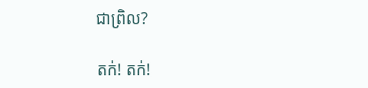ជាព្រិល?

តក់! តក់!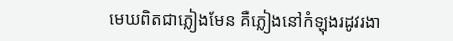មេឃពិតជាភ្លៀងមែន គឺភ្លៀងនៅកំឡុងរដូវរងា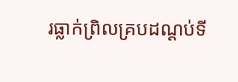រធ្លាក់ព្រិលគ្របដណ្ដប់ទី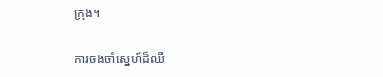ក្រុង។

ការចងចាំស្នេហ៍ដ៏ឈឺ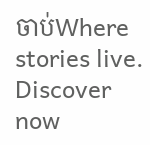ចាប់Where stories live. Discover now